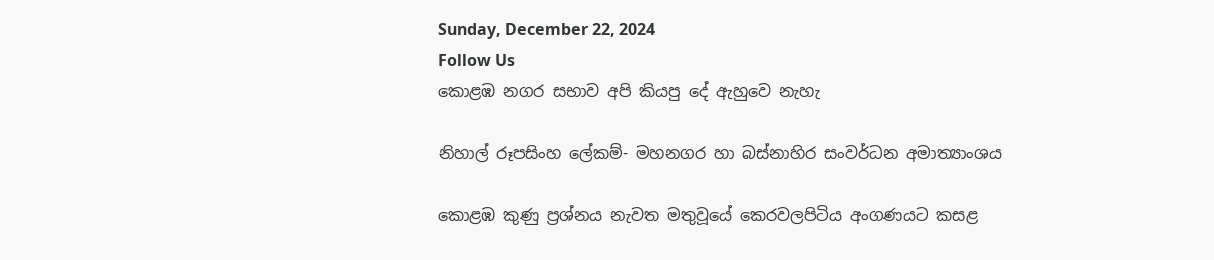Sunday, December 22, 2024
Follow Us
කොළඹ නගර සභාව අපි කියපු දේ ඇහුවෙ නැහැ

නිහාල් රූපසිංහ ලේකම්- මහනගර හා බස්නාහිර සංවර්ධන අමාත්‍යාංශය

කොළඹ කුණු ප්‍රශ්නය නැවත මතුවූයේ කෙරවලපිටිය අංගණයට කසළ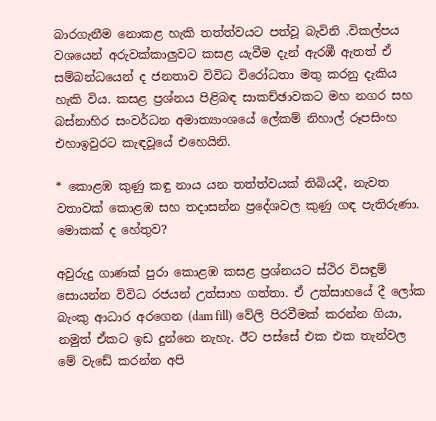බාරගැනීම නොකළ හැකි තත්ත්වයට පත්වූ බැවිනි .විකල්පය වශයෙන් අරුවක්කාලුවට කසළ යැවීම දැන් ඇරඹී ඇතත් ඒ සම්බන්ධයෙන් ද ජනතාව විවිධ විරෝධතා මතු කරනු දැකිය හැකි විය. කසළ ප්‍රශ්නය පිළිබඳ සාකච්ඡාවකට මහ නගර සහ බස්නාහිර සංවර්ධන අමාත්‍යාංශයේ ලේකම් නිහාල් රූපසිංහ එහාඉවුරට කැඳවූයේ එහෙයිනි.

* කොළඹ කුණු කඳු නාය යන තත්ත්වයක් තිබියදී, නැවත වතාවක් කොළඹ සහ තදාසන්න ප්‍රදේශවල කුණු ගඳ පැතිරුණා. මොකක් ද හේතුව?

අවුරුදු ගාණක් පුරා කොළඹ කසළ ප්‍රශ්නයට ස්ථිර විසඳුම් සොයන්න විවිධ රජයන් උත්සාහ ගත්තා. ඒ උත්සාහයේ දී ලෝක බැංකු ආධාර අරගෙන (dam fill) වේලි පිරවීමක් කරන්න ගියා, නමුත් ඒකට ඉඩ දුන්නෙ නැහැ. ඊට පස්සේ එක එක තැන්වල මේ වැඩේ කරන්න අපි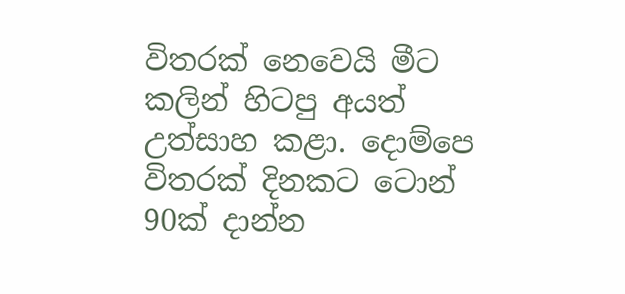විතරක් නෙවෙයි මීට කලින් හිටපු අයත් උත්සාහ කළා. දොම්පෙ විතරක් දිනකට ටොන් 90ක් දාන්න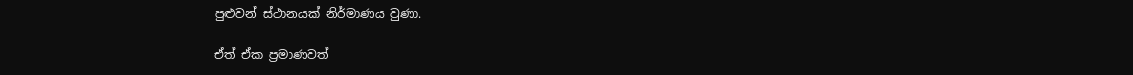පුළුවන් ස්ථානයක් නිර්මාණය වුණා.

ඒත් ඒක ප්‍රමාණවත්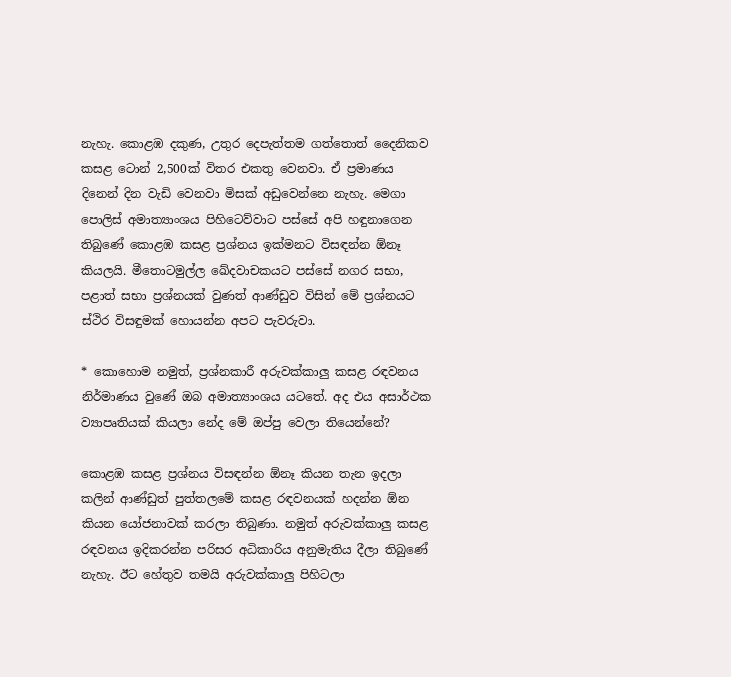නැහැ. කොළඹ දකුණ, උතුර දෙපැත්තම ගත්තොත් දෛනිකව කසළ ටොන් 2,500ක් විතර එකතු වෙනවා. ඒ ප්‍රමාණය දිනෙන් දින වැඩි වෙනවා මිසක් අඩුවෙන්නෙ නැහැ. මෙගා පොලිස් අමාත්‍යාංශය පිහිටෙව්වාට පස්සේ අපි හඳුනාගෙන තිබුණේ කොළඹ කසළ ප්‍රශ්නය ඉක්මනට විසඳන්න ඕනෑ කියලයි. මීතොටමුල්ල ඛේදවාචකයට පස්සේ නගර සභා, පළාත් සභා ප්‍රශ්නයක් වුණත් ආණ්ඩුව විසින් මේ ප්‍රශ්නයට ස්ථිර විසඳුමක් හොයන්න අපට පැවරුවා.

* කොහොම නමුත්, ප්‍රශ්නකාරී අරුවක්කාලු කසළ රඳවනය නිර්මාණය වුණේ ඔබ අමාත්‍යාංශය යටතේ. අද එය අසාර්ථක ව්‍යාපෘතියක් කියලා නේද මේ ඔප්පු වෙලා තියෙන්නේ?

කොළඹ කසළ ප්‍රශ්නය විසඳන්න ඕනෑ කියන තැන ඉදලා කලින් ආණ්ඩුත් පුත්තලමේ කසළ රඳවනයක් හදන්න ඕන කියන යෝජනාවක් කරලා තිබුණා. නමුත් අරුවක්කාලු කසළ රඳවනය ඉදිකරන්න පරිසර අධිකාරිය අනුමැතිය දීලා තිබුණේ නැහැ. ඊට හේතුව තමයි අරුවක්කාලු පිහිටලා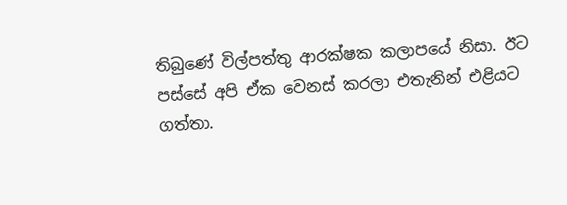තිබුණේ විල්පත්තු ආරක්ෂක කලාපයේ නිසා. ඊට පස්සේ අපි ඒක වෙනස් කරලා එතැනින් එළියට ගත්තා.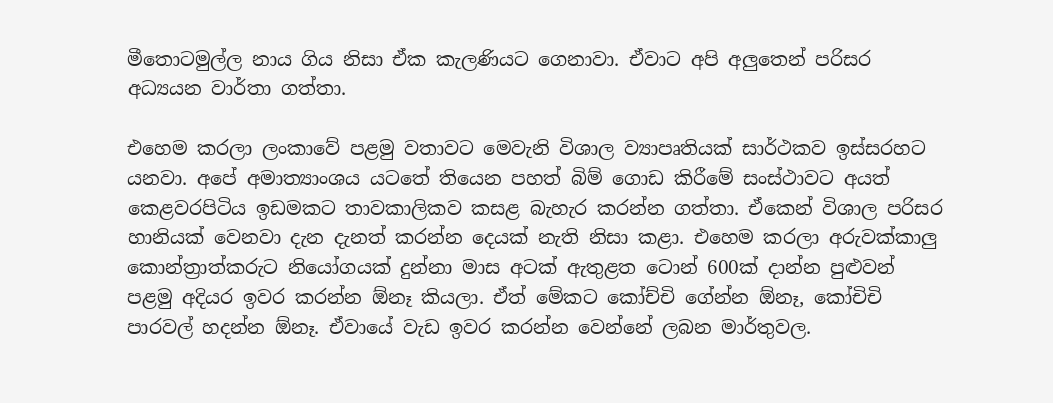මීතොටමුල්ල නාය ගිය නිසා ඒක කැලණියට ගෙනාවා. ඒවාට අපි අලුතෙන් පරිසර අධ්‍යයන වාර්තා ගත්තා.

එහෙම කරලා ලංකාවේ පළමු වතාවට මෙවැනි විශාල ව්‍යාපෘතියක් සාර්ථකව ඉස්සරහට යනවා. අපේ අමාත්‍යාංශය යටතේ තියෙන පහත් බිම් ගොඩ කිරීමේ සංස්ථාවට අයත් කෙළවරපිටිය ඉඩමකට තාවකාලිකව කසළ බැහැර කරන්න ගත්තා. ඒකෙන් විශාල පරිසර හානියක් වෙනවා දැන දැනත් කරන්න දෙයක් නැති නිසා කළා. එහෙම කරලා අරුවක්කාලු කොන්ත්‍රාත්කරුට නියෝගයක් දුන්නා මාස අටක් ඇතුළත ටොන් 600ක් දාන්න පුළුවන් පළමු අදියර ඉවර කරන්න ඕනෑ කියලා. ඒත් මේකට කෝච්චි ගේන්න ඕනෑ, කෝචිචි පාරවල් හදන්න ඕනෑ. ඒවායේ වැඩ ඉවර කරන්න වෙන්නේ ලබන මාර්තුවල.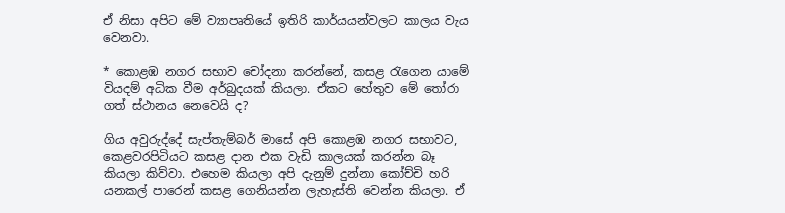ඒ නිසා අපිට මේ ව්‍යාපෘතියේ ඉතිරි කාර්යයන්වලට කාලය වැය වෙනවා.

* කොළඹ නගර සභාව චෝදනා කරන්නේ, කසළ රැගෙන යාමේ වියදම් අධික වීම අර්බුදයක් කියලා. ඒකට හේතුව මේ තෝරා ගත් ස්ථානය නෙවෙයි ද?

ගිය අවුරුද්දේ සැප්තැම්බර් මාසේ අපි කොළඹ නගර සභාවට, කෙළවරපිටියට කසළ දාන එක වැඩි කාලයක් කරන්න බෑ කියලා කිව්වා. එහෙම කියලා අපි දැනුම් දුන්නා කෝච්චි හරි යනකල් පාරෙන් කසළ ගෙනියන්න ලැහැස්ති වෙන්න කියලා. ඒ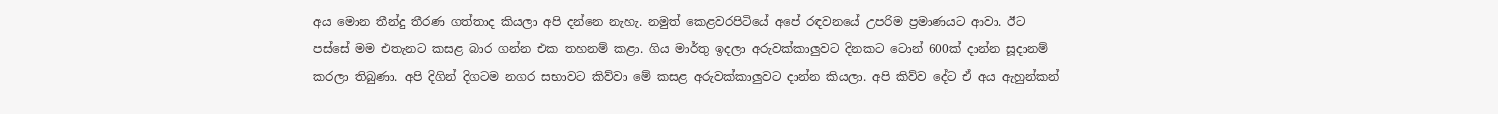අය මොන තීන්දු තීරණ ගත්තාද කියලා අපි දන්නෙ නැහැ. නමුත් කෙළවරපිටියේ අපේ රඳවනයේ උපරිම ප්‍රමාණයට ආවා. ඊට පස්සේ මම එතැනට කසළ බාර ගන්න එක තහනම් කළා. ගිය මාර්තු ඉදලා අරුවක්කාලුවට දිනකට ටොන් 600ක් දාන්න සූදානම් කරලා තිබුණා. අපි දිගින් දිගටම නගර සභාවට කිව්වා මේ කසළ අරුවක්කාලුවට දාන්න කියලා. අපි කිව්ව දේට ඒ අය ඇහුන්කන්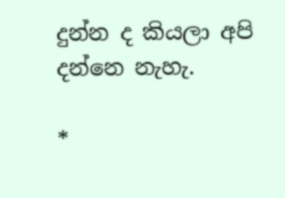දුන්න ද කියලා අපි දන්නෙ නැහැ.

*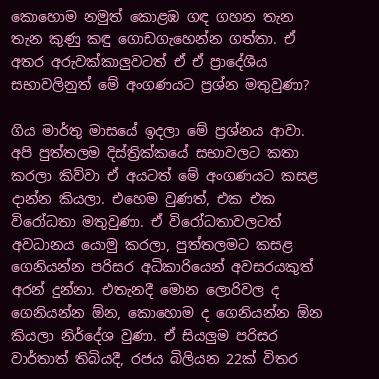කොහොම නමුත් කොළඹ ගඳ ගහන තැන තැන කුණු කඳු ගොඩගැහෙන්න ගත්තා. ඒ අතර අරුවක්කාලුවටත් ඒ ඒ ප්‍රාදේශීය සභාවලිනුත් මේ අංගණයට ප්‍රශ්න මතුවුණා?

ගිය මාර්තු මාසයේ ඉදලා මේ ප්‍රශ්නය ආවා. අපි පුත්තලම දිස්ත්‍රික්කයේ සභාවලට කතා කරලා කිව්වා ඒ අයටත් මේ අංගණයට කසළ දාන්න කියලා. එහෙම වුණත්, එක එක විරෝධතා මතුවුණා. ඒ විරෝධතාවලටත් අවධානය යොමු කරලා, පුත්තලමට කසළ ගෙනියන්න පරිසර අධිකාරියෙන් අවසරයකුත් අරන් දුන්නා. එතැනදී මොන ලොරිවල ද ගෙනියන්න ඕන, කොහොම ද ගෙනියන්න ඕන කියලා නිර්දේශ වුණා. ඒ සියලුම පරිසර වාර්තාත් තිබියදී, රජය බිලියන 22ක් විතර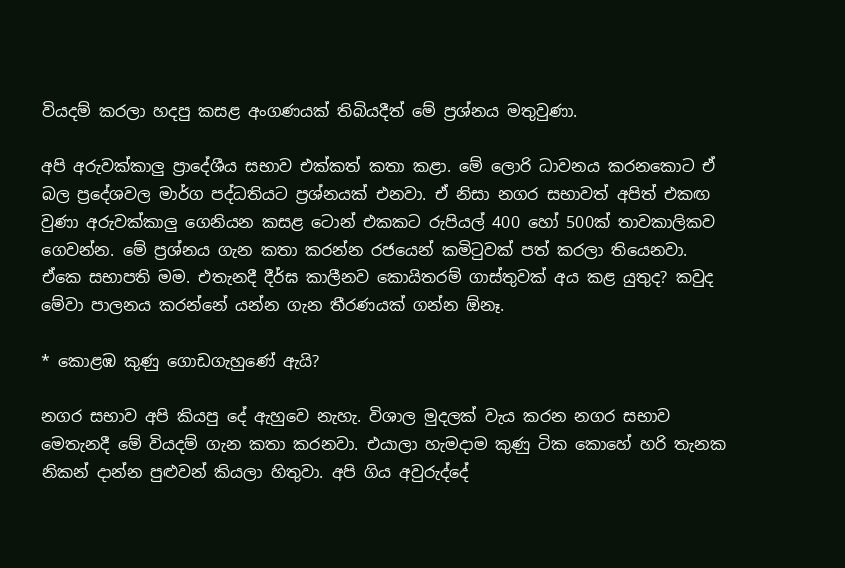වියදම් කරලා හදපු කසළ අංගණයක් තිබියදීත් මේ ප්‍රශ්නය මතුවුණා.

අපි අරුවක්කාලු ප්‍රාදේශීය සභාව එක්කත් කතා කළා. මේ ලොරි ධාවනය කරනකොට ඒ බල ප්‍රදේශවල මාර්ග පද්ධතියට ප්‍රශ්නයක් එනවා. ඒ නිසා නගර සභාවත් අපිත් එකඟ වුණා අරුවක්කාලු ගෙනියන කසළ ටොන් එකකට රුපියල් 400 හෝ 500ක් තාවකාලිකව ගෙවන්න. මේ ප්‍රශ්නය ගැන කතා කරන්න රජයෙන් කමිටුවක් පත් කරලා තියෙනවා. ඒකෙ සභාපති මම. එතැනදී දීර්ඝ කාලීනව කොයිතරම් ගාස්තුවක් අය කළ යුතුද? කවුද මේවා පාලනය කරන්නේ යන්න ගැන තීරණයක් ගන්න ඕනෑ.

* කොළඹ කුණු ගොඩගැහුණේ ඇයි?

නගර සභාව අපි කියපු දේ ඇහුවෙ නැහැ. විශාල මුදලක් වැය කරන නගර සභාව මෙතැනදී මේ වියදම් ගැන කතා කරනවා. එයාලා හැමදාම කුණු ටික කොහේ හරි තැනක නිකන් දාන්න පුළුවන් කියලා හිතුවා. අපි ගිය අවුරුද්දේ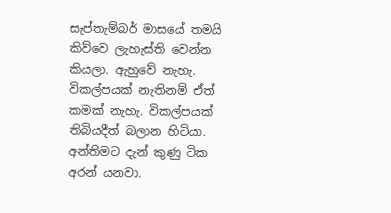සැප්තැම්බර් මාසයේ තමයි කිව්වෙ ලැහැස්ති වෙන්න කියලා. ඇහුවේ නැහැ. විකල්පයක් නැතිනම් ඒත් කමක් නැහැ. විකල්පයක් තිබියදීත් බලාන හිටියා. අන්තිමට දැන් කුණු ටික අරන් යනවා.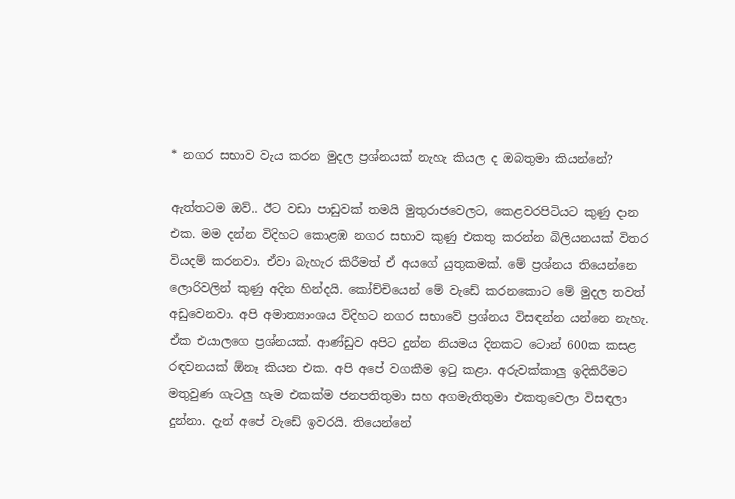* නගර සභාව වැය කරන මුදල ප්‍රශ්නයක් නැහැ කියල ද ඔබතුමා කියන්නේ?

ඇත්තටම ඔව්.. ඊට වඩා පාඩුවක් තමයි මුතුරාජවෙලට, කෙළවරපිටියට කුණු දාන එක. මම දන්න විදිහට කොළඹ නගර සභාව කුණු එකතු කරන්න බිලියනයක් විතර වියදම් කරනවා. ඒවා බැහැර කිරීමත් ඒ අයගේ යුතුකමක්. මේ ප්‍රශ්නය තියෙන්නෙ ලොරිවලින් කුණු අදින හින්දයි. කෝච්චියෙන් මේ වැඩේ කරනකොට මේ මුදල තවත් අඩුවෙනවා. අපි අමාත්‍යාංශය විදිහට නගර සභාවේ ප්‍රශ්නය විසඳන්න යන්නෙ නැහැ. ඒක එයාලගෙ ප්‍රශ්නයක්. ආණ්ඩුව අපිට දුන්න නියමය දිනකට ටොන් 600ක කසළ රඳවනයක් ඕනෑ කියන එක. අපි අපේ වගකීම ඉටු කළා. අරුවක්කාලු ඉදිකිරීමට මතුවුණ ගැටලු හැම එකක්ම ජනපතිතුමා සහ අගමැතිතුමා එකතුවෙලා විසඳලා දුන්නා. දැන් අපේ වැඩේ ඉවරයි. තියෙන්නේ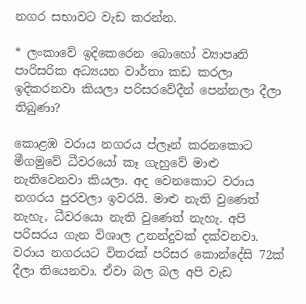නගර සභාවට වැඩ කරන්න.

* ලංකාවේ ඉදිකෙරෙන බොහෝ ව්‍යාපෘති පාරිසරික අධ්‍යයන වාර්තා කඩ කරලා ඉදිකරනවා කියලා පරිසරවේදීන් පෙන්නලා දීලා තිබුණා?

කොළඹ වරාය නගරය ප්ලෑන් කරනකොට මීගමුවේ ධීවරයෝ කෑ ගැහුවේ මාළු නැතිවෙනවා කියලා. අද වෙනකොට වරාය නගරය පුරවලා ඉවරයි. මාළු නැති වුණෙත් නැහැ, ධීවරයො නැති වුණෙත් නැහැ. අපි පරිසරය ගැන විශාල උනන්දුවක් දක්වනවා. වරාය නගරයට විතරක් පරිසර කොන්දේසි 72ක් දීලා තියෙනවා. ඒවා බල බල අපි වැඩ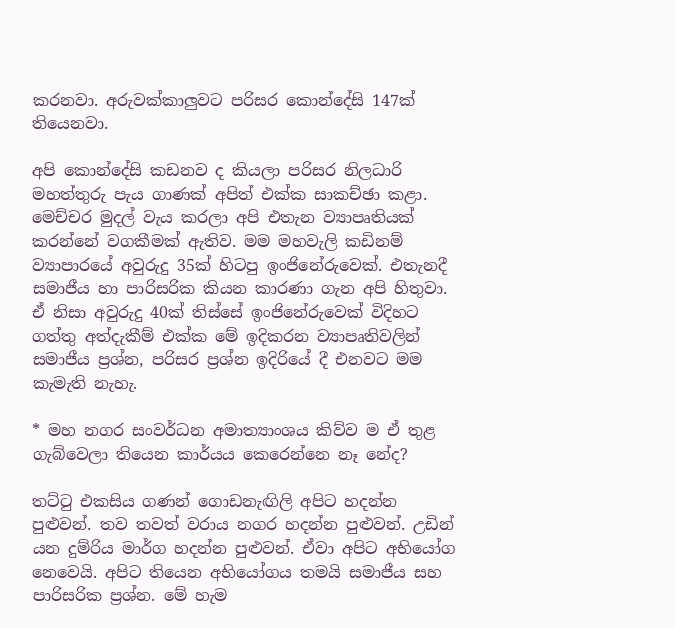කරනවා. අරුවක්කාලුවට පරිසර කොන්දේසි 147ක් තියෙනවා.

අපි කොන්දේසි කඩනව ද කියලා පරිසර නිලධාරි මහත්තුරු පැය ගාණක් අපිත් එක්ක සාකච්ඡා කළා. මෙච්චර මුදල් වැය කරලා අපි එතැන ව්‍යාපෘතියක් කරන්නේ වගකීමක් ඇතිව. මම මහවැලි කඩිනම් ව්‍යාපාරයේ අවුරුදු 35ක් හිටපු ඉංජිනේරුවෙක්. එතැනදී සමාජීය හා පාරිසරික කියන කාරණා ගැන අපි හිතුවා. ඒ නිසා අවුරුදු 40ක් තිස්සේ ඉංජිනේරුවෙක් විදිහට ගත්තු අත්දැකීම් එක්ක මේ ඉදිකරන ව්‍යාපෘතිවලින් සමාජීය ප්‍රශ්න, පරිසර ප්‍රශ්න ඉදිරියේ දී එනවට මම කැමැති නැහැ.

* මහ නගර සංවර්ධන අමාත්‍යාංශය කිව්ව ම ඒ තුළ ගැබ්වෙලා තියෙන කාර්යය කෙරෙන්නෙ නෑ නේද?

තට්ටු එකසිය ගණන් ගොඩනැඟිලි අපිට හදන්න පුළුවන්. තව තවත් වරාය නගර හදන්න පුළුවන්. උඩින් යන දුම්රිය මාර්ග හදන්න පුළුවන්. ඒවා අපිට අභියෝග නෙවෙයි. අපිට තියෙන අභියෝගය තමයි සමාජීය සහ පාරිසරික ප්‍රශ්න. මේ හැම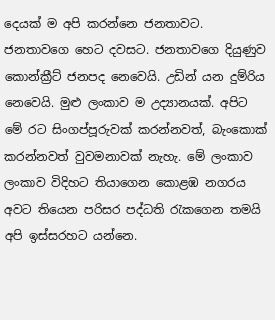දෙයක් ම අපි කරන්නෙ ජනතාවට. ජනතාවගෙ හෙට දවසට. ජනතාවගෙ දියුණුව කොන්ක්‍රීට් ජනපද නෙවෙයි. උඩින් යන දුම්රිය නෙවෙයි. මුළු ලංකාව ම උද්‍යානයක්. අපිට මේ රට සිංගප්පූරුවක් කරන්නවත්, බැංකොක් කරන්නවත් වුවමනාවක් නැහැ. මේ ලංකාව ලංකාව විදිහට තියාගෙන කොළඹ නගරය අවට තියෙන පරිසර පද්ධති රැකගෙන තමයි අපි ඉස්සරහට යන්නෙ.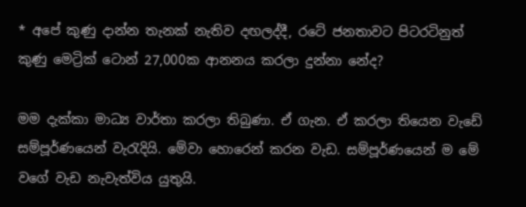* අපේ කුණු දාන්න තැනක් නැතිව දඟලද්දී, රටේ ජනතාවට පිටරටිනුත් කුණු මෙට්‍රික් ටොන් 27,000ක ආනනය කරලා දුන්නා නේද?

මම දැක්කා මාධ්‍ය වාර්තා කරලා තිබුණා. ඒ ගැන. ඒ කරලා තියෙන වැඩේ සම්පූර්ණයෙන් වැරැදියි. මේවා හොරෙන් කරන වැඩ. සම්පූර්ණයෙන් ම මේ වගේ වැඩ නැවැත්විය යුතුයි.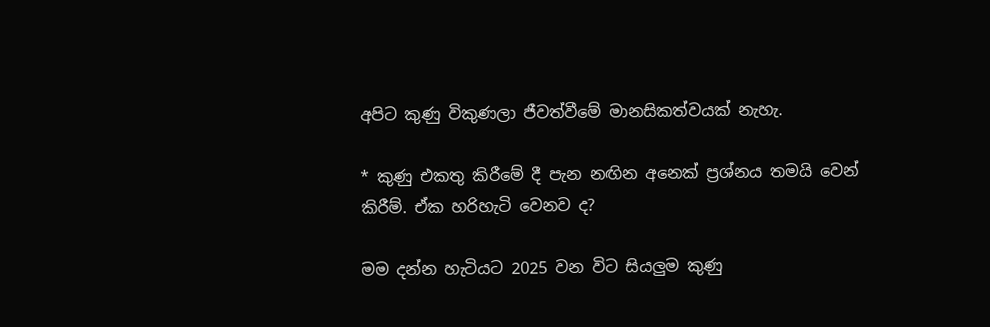අපිට කුණු විකුණලා ජීවත්වීමේ මානසිකත්වයක් නැහැ.

* කුණු එකතු කිරීමේ දී පැන නඟින අනෙක් ප්‍රශ්නය තමයි වෙන් කිරීම්. ඒක හරිහැටි වෙනව ද?

මම දන්න හැටියට 2025 වන විට සියලුම කුණු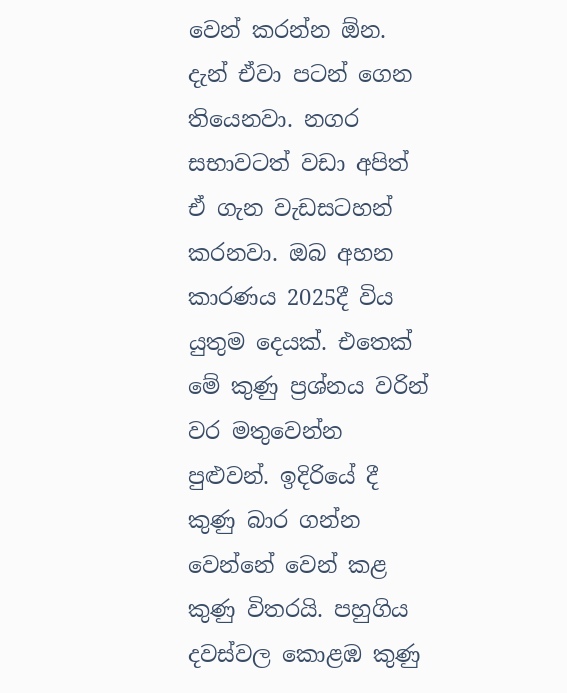වෙන් කරන්න ඕන. දැන් ඒවා පටන් ගෙන තියෙනවා. නගර සභාවටත් වඩා අපිත් ඒ ගැන වැඩසටහන් කරනවා. ඔබ අහන කාරණය 2025දී විය යුතුම දෙයක්. එතෙක් මේ කුණු ප්‍රශ්නය වරින් වර මතුවෙන්න පුළුවන්. ඉදිරියේ දී කුණු බාර ගන්න වෙන්නේ වෙන් කළ කුණු විතරයි. පහුගිය දවස්වල කොළඹ කුණු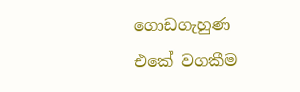ගොඩගැහුණ එකේ වගකීම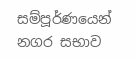සම්පූර්ණයෙන් නගර සභාව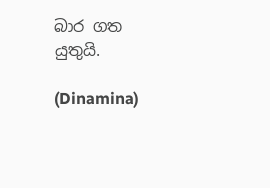බාර ගත යුතුයි.

(Dinamina)